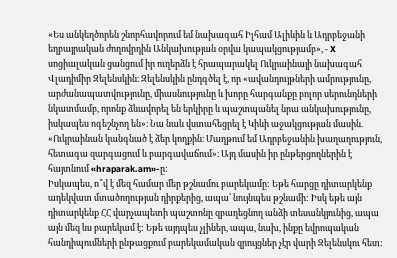«Ես անկեղծորեն շնորհավորում եմ նախագահ Իլհամ Ալիևին և Ադրբեջանի եղբայրական ժողովրդին Անկախության օրվա կապակցությամբ», - X սոցիալական ցանցում իր ուղերձն է հրապարակել Ուկրաինայի նախագահ Վլադիմիր Զելենսկին։ Զելենսկին ընդգծել է, որ «ավանդույթների ամրությունը, արժանապատվությունը, միասնությունը և խորը հարգանքը բոլոր սերունդների նկատմամբ, որոնք ձևավորել են երկիրը և պաշտպանել նրա անկախությունը, իսկապես ոգեշնչող են»։ Նա նաև վստահեցրել է Կիևի աջակցության մասին. «Ուկրաինան կանգնած է ձեր կողքին։ Մաղթում եմ Ադրբեջանին խաղաղություն, հետագա զարգացում և բարգավաճում»։ Այդ մասին իր ընթերցողներին է հայտնում «hraparak.am»-ը:
Իսկապես, ո՞վ է մեզ համար մեր թշնամու բարեկամը: Եթե հարցը դիտարկենք ադեկվատ մտածողության դիրքերից, ապա՝ նույնպես թշնամի: Իսկ եթե այն դիտարկենք ՀՀ վարչապետի պաշտոնը զբաղեցնող անձի տեսանկյունից, ապա այն մեզ ևս բարեկամ է: Եթե այդպես չլիներ, ապա, նախ, ինքը եվրոպական հանդիպումների ընթացքում բարեկամական զրույցներ չէր վարի Զելենսկու հետ: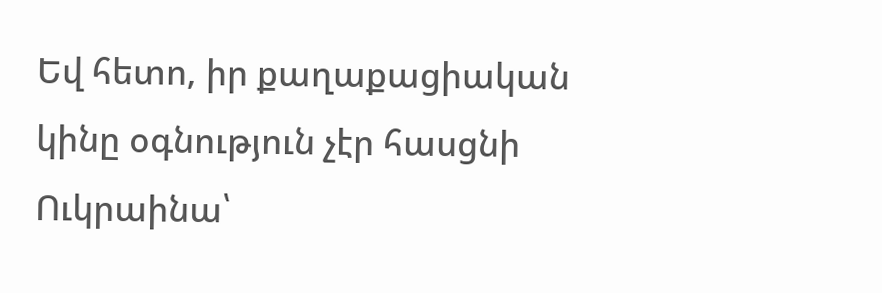Եվ հետո, իր քաղաքացիական կինը օգնություն չէր հասցնի Ուկրաինա՝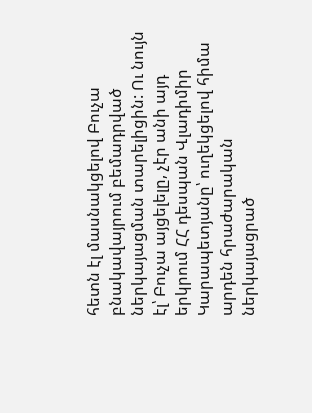հետն էլ մասնակցելով Բուչա բնակավայրում բեմադրված ներկայացման տարելիցին: Ու նույն էլ՝ Բուչա այցելելը, չէր անի այդ երկրում ՀՀ դեսպան Վլադիմիր Կարապետյանը՝ ուղեկցելով հիմա արդեն հրաժարական ներկայացրած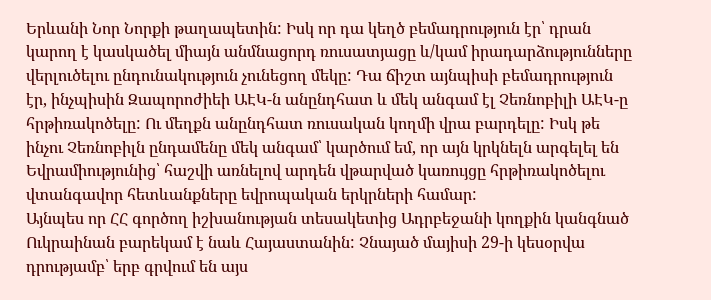Երևանի Նոր Նորքի թաղապետին: Իսկ որ դա կեղծ բեմադրություն էր՝ դրան կարող է կասկածել միայն անմնացորդ ռուսատյացը և/կամ իրադարձությունները վերլուծելու ընդունակություն չունեցող մեկը: Դա ճիշտ այնպիսի բեմադրություն էր, ինչպիսին Զապորոժիեի ԱԷԿ-ն անընդհատ և մեկ անգամ էլ Չեռնոբիլի ԱԷԿ-ը հրթիռակոծելը: Ու մեղքն անընդհատ ռուսական կողմի վրա բարդելը: Իսկ թե ինչու Չեռնոբիլն ընդամենը մեկ անգամ՝ կարծում եմ, որ այն կրկնելն արգելել են Եվրամիությունից՝ հաշվի առնելով արդեն վթարված կառույցը հրթիռակոծելու վտանգավոր հետևանքները եվրոպական երկրների համար:
Այնպես որ ՀՀ գործող իշխանության տեսակետից Ադրբեջանի կողքին կանգնած Ուկրաինան բարեկամ է նաև Հայաստանին: Չնայած մայիսի 29-ի կեսօրվա դրությամբ՝ երբ գրվում են այս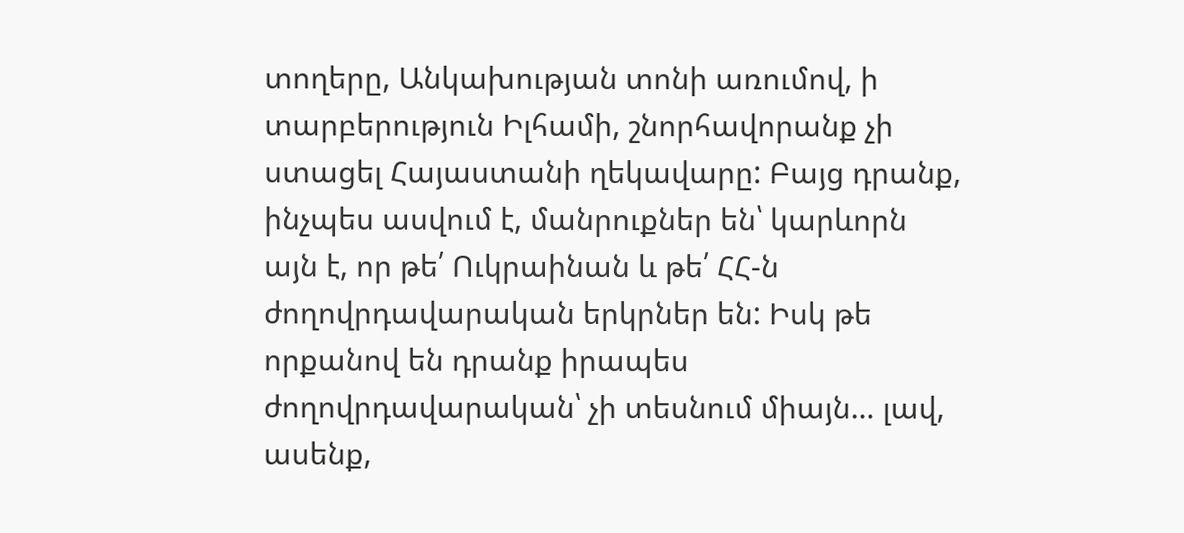տողերը, Անկախության տոնի առումով, ի տարբերություն Իլհամի, շնորհավորանք չի ստացել Հայաստանի ղեկավարը: Բայց դրանք, ինչպես ասվում է, մանրուքներ են՝ կարևորն այն է, որ թե՛ Ուկրաինան և թե՛ ՀՀ-ն ժողովրդավարական երկրներ են: Իսկ թե որքանով են դրանք իրապես ժողովրդավարական՝ չի տեսնում միայն… լավ, ասենք,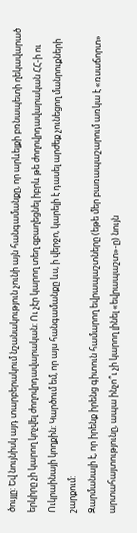ծույլը: Եվ նույնիսկ այդ տարբերակում նշանակություն չունի այն հանգամանքը, որ արևելքի բռնապետի ղեկավարած երկիրը չի կարող կոչվել ժողովրդավարական: Ու չէր կարող տեղ զբաղեցնել իբրև թե ժողովրդավարական ՀՀ-ի ու Ուկրաինայի կողքին: Կարծում եմ, որ այս հանգամանքը ևս, ի վերջո, կարելի է դասել արժեք չունեցող մանրուքների շարքում:
Զարմանալի է, որ իրենք իրենց գիտուն համարող եվրապաշտները (եթե մեր բառապաշարում առկա է «ռսաճորտ» արտահայտությունը, ապա ինչո՞ւ չի կարող լինել «եվրապաշտ»-ը) նույն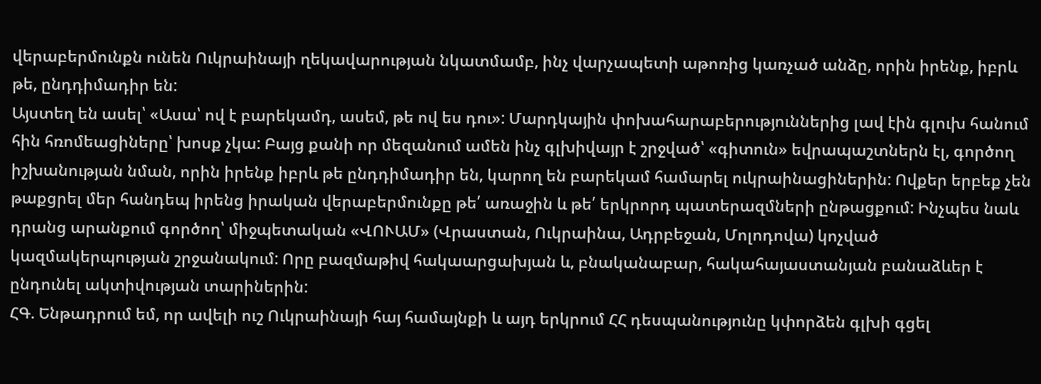վերաբերմունքն ունեն Ուկրաինայի ղեկավարության նկատմամբ, ինչ վարչապետի աթոռից կառչած անձը, որին իրենք, իբրև թե, ընդդիմադիր են:
Այստեղ են ասել՝ «Ասա՝ ով է բարեկամդ, ասեմ, թե ով ես դու»: Մարդկային փոխահարաբերություններից լավ էին գլուխ հանում հին հռոմեացիները՝ խոսք չկա: Բայց քանի որ մեզանում ամեն ինչ գլխիվայր է շրջված՝ «գիտուն» եվրապաշտներն էլ, գործող իշխանության նման, որին իրենք իբրև թե ընդդիմադիր են, կարող են բարեկամ համարել ուկրաինացիներին: Ովքեր երբեք չեն թաքցրել մեր հանդեպ իրենց իրական վերաբերմունքը թե՛ առաջին և թե՛ երկրորդ պատերազմների ընթացքում: Ինչպես նաև դրանց արանքում գործող՝ միջպետական «ՎՈՒԱՄ» (Վրաստան, Ուկրաինա, Ադրբեջան, Մոլոդովա) կոչված կազմակերպության շրջանակում: Որը բազմաթիվ հակաարցախյան և, բնականաբար, հակահայաստանյան բանաձևեր է ընդունել ակտիվության տարիներին:
ՀԳ. Ենթադրում եմ, որ ավելի ուշ Ուկրաինայի հայ համայնքի և այդ երկրում ՀՀ դեսպանությունը կփորձեն գլխի գցել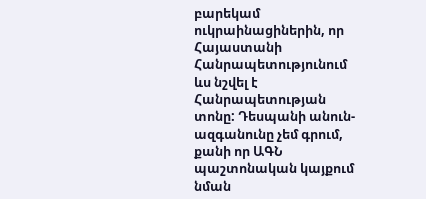բարեկամ ուկրաինացիներին, որ Հայաստանի Հանրապետությունում ևս նշվել է Հանրապետության տոնը: Դեսպանի անուն-ազգանունը չեմ գրում, քանի որ ԱԳՆ պաշտոնական կայքում նման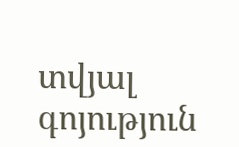տվյալ գոյություն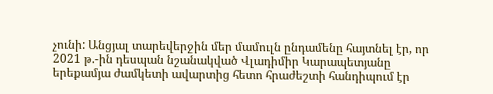չունի: Անցյալ տարեվերջին մեր մամուլն ընդամենը հայտնել էր, որ 2021 թ.-ին դեսպան նշանակված Վլադիմիր Կարապետյանը երեքամյա ժամկետի ավարտից հետո հրաժեշտի հանդիպում էր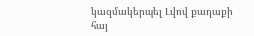կազմակերպել Լվով քաղաքի հայ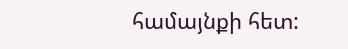համայնքի հետ: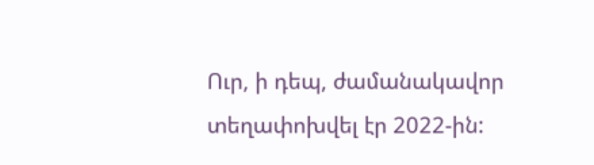Ուր, ի դեպ, ժամանակավոր տեղափոխվել էր 2022-ին: